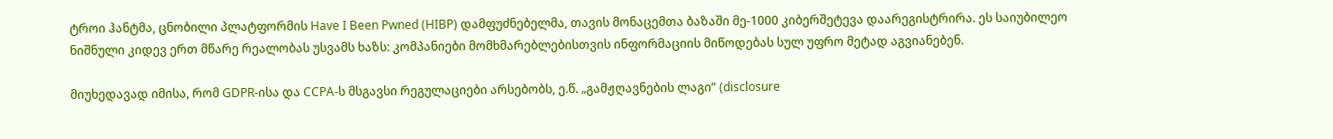ტროი ჰანტმა, ცნობილი პლატფორმის Have I Been Pwned (HIBP) დამფუძნებელმა, თავის მონაცემთა ბაზაში მე-1000 კიბერშეტევა დაარეგისტრირა. ეს საიუბილეო ნიშნული კიდევ ერთ მწარე რეალობას უსვამს ხაზს: კომპანიები მომხმარებლებისთვის ინფორმაციის მიწოდებას სულ უფრო მეტად აგვიანებენ.

მიუხედავად იმისა, რომ GDPR-ისა და CCPA-ს მსგავსი რეგულაციები არსებობს, ე.წ. „გამჟღავნების ლაგი“ (disclosure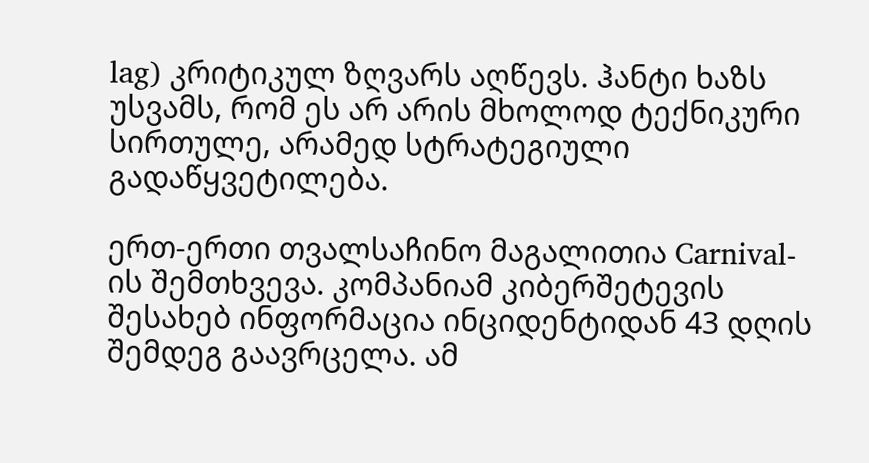lag) კრიტიკულ ზღვარს აღწევს. ჰანტი ხაზს უსვამს, რომ ეს არ არის მხოლოდ ტექნიკური სირთულე, არამედ სტრატეგიული გადაწყვეტილება.

ერთ-ერთი თვალსაჩინო მაგალითია Carnival-ის შემთხვევა. კომპანიამ კიბერშეტევის შესახებ ინფორმაცია ინციდენტიდან 43 დღის შემდეგ გაავრცელა. ამ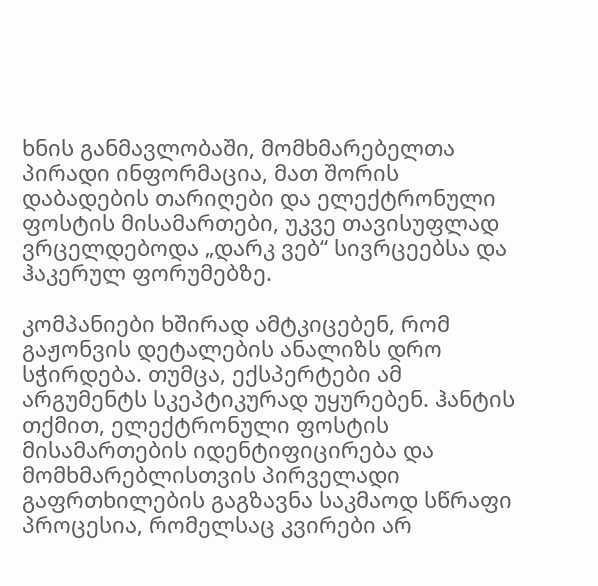ხნის განმავლობაში, მომხმარებელთა პირადი ინფორმაცია, მათ შორის დაბადების თარიღები და ელექტრონული ფოსტის მისამართები, უკვე თავისუფლად ვრცელდებოდა „დარკ ვებ“ სივრცეებსა და ჰაკერულ ფორუმებზე.

კომპანიები ხშირად ამტკიცებენ, რომ გაჟონვის დეტალების ანალიზს დრო სჭირდება. თუმცა, ექსპერტები ამ არგუმენტს სკეპტიკურად უყურებენ. ჰანტის თქმით, ელექტრონული ფოსტის მისამართების იდენტიფიცირება და მომხმარებლისთვის პირველადი გაფრთხილების გაგზავნა საკმაოდ სწრაფი პროცესია, რომელსაც კვირები არ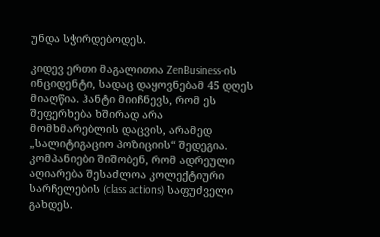უნდა სჭირდებოდეს.

კიდევ ერთი მაგალითია ZenBusiness-ის ინციდენტი, სადაც დაყოვნებამ 45 დღეს მიაღწია. ჰანტი მიიჩნევს, რომ ეს შეფერხება ხშირად არა მომხმარებლის დაცვის, არამედ „სალიტიგაციო პოზიციის“ შედეგია. კომპანიები შიშობენ, რომ ადრეული აღიარება შესაძლოა კოლექტიური სარჩელების (class actions) საფუძველი გახდეს.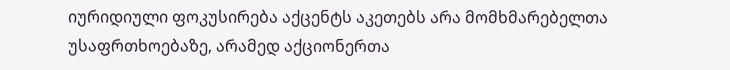იურიდიული ფოკუსირება აქცენტს აკეთებს არა მომხმარებელთა უსაფრთხოებაზე, არამედ აქციონერთა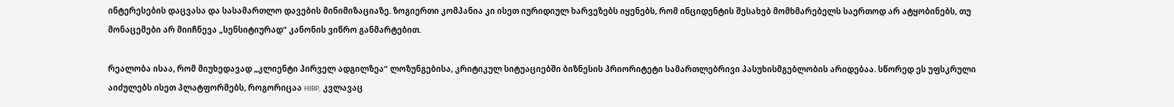ინტერესების დაცვასა და სასამართლო დავების მინიმიზაციაზე. ზოგიერთი კომპანია კი ისეთ იურიდიულ ხარვეზებს იყენებს, რომ ინციდენტის შესახებ მომხმარებელს საერთოდ არ ატყობინებს, თუ მონაცემები არ მიიჩნევა „სენსიტიურად“ კანონის ვიწრო განმარტებით.

რეალობა ისაა, რომ მიუხედავად „კლიენტი პირველ ადგილზეა“ ლოზუნგებისა, კრიტიკულ სიტუაციებში ბიზნესის პრიორიტეტი სამართლებრივი პასუხისმგებლობის არიდებაა. სწორედ ეს უფსკრული აიძულებს ისეთ პლატფორმებს, როგორიცაა HIBP, კვლავაც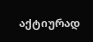აქტიურად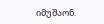იმუშაონ.